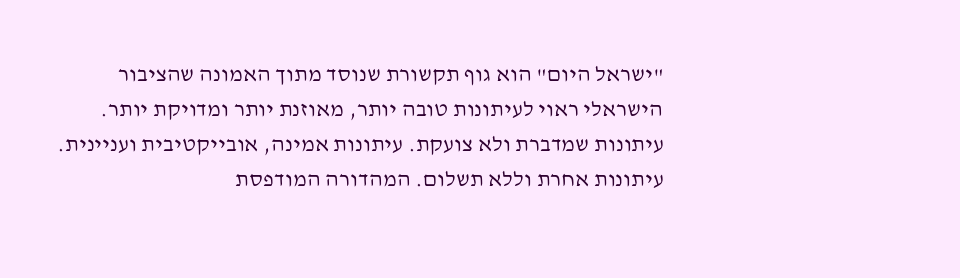"ישראל היום" הוא גוף תקשורת שנוסד מתוך האמונה שהציבור הישראלי ראוי לעיתונות טובה יותר, מאוזנת יותר ומדויקת יותר. עיתונות שמדברת ולא צועקת. עיתונות אמינה, אובייקטיבית ועניינית. עיתונות אחרת וללא תשלום. המהדורה המודפסת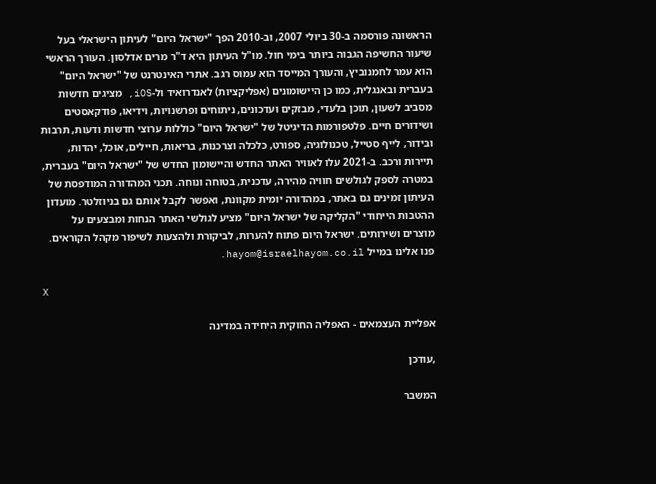הראשונה פורסמה ב-30 ביולי 2007, וב-2010 הפך "ישראל היום" לעיתון הישראלי בעל שיעור החשיפה הגבוה ביותר בימי חול. מו"ל העיתון היא ד"ר מרים אדלסון. העורך הראשי הוא עמר לחמנוביץ, והעורך המייסד הוא עמוס רגב. אתרי האינטרנט של "ישראל היום" בעברית ובאנגלית, כמו כן היישומונים (אפליקציות) לאנדרואיד ול-iOS, מציגים חדשות מסביב לשעון, תוכן בלעדי, מבזקים ועדכונים, ניתוחים ופרשנויות, וידיאו, פודקאסטים ושידורים חיים. פלטפורמות הדיגיטל של "ישראל היום" כוללות ערוצי חדשות ודעות, תרבות ובידור, לייף סטייל, טכנולוגיה, ספורט, כלכלה וצרכנות, בריאות, חיילים, אוכל, יהדות, תיירות ורכב. ב-2021 עלו לאוויר האתר החדש והיישומון החדש של "ישראל היום" בעברית, במטרה לספק לגולשים חוויה מהירה, עדכנית, בטוחה ונוחה. תכני המהדורה המודפסת של העיתון זמינים גם באתר, במהדורה יומית מקוונת, ואפשר לקבל אותם גם בניוזלטר. מועדון ההטבות הייחודי "הקליקה של ישראל היום" מציע לגולשי האתר הנחות ומבצעים על מוצרים ושירותים. ישראל היום פתוח להערות, לביקורת ולהצעות לשיפור מקהל הקוראים. פנו אלינו במייל hayom@israelhayom.co.il.

X

אפליית העצמאים - האפליה החוקית היחידה במדינה

,עודכן

המשבר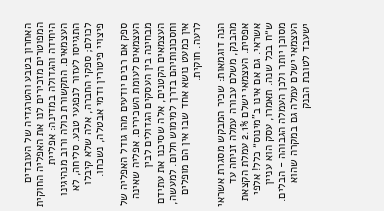האחרון בטבע והטרגדיה של העובדים המפוטרים מזכירים לנו את האפליה החוקית היחידה והגדולה במדינה: אפליית העצמאים. התקשורת כולה ורוב מנהיגינו התגייסו לעזור לנפגעי טבע. סליחה, לא לכולם; ספקי החברה, אלה שלא קיבלו פיצויי פיטורין ודמי אבטלה, נשכחו.

ספק אם רבים יודעים מהו גודל האפליה של העצמאים לעומת השכירים. אפליה שאינה מבחינה בין העסקים הגדולים לבין העצמאים הקטנים, אלה שסיכנו את עתידם וחסכונותיהם בדרך למימוש חלום. למעשה, אין כמעט נושא אחד שבו אין הם מופלים לרעה. חוקית.

הנה דוגמאות: שכיר המבקש מסגרת אשראי מהבנק, משלם עבורה עמלה זניחה עד אפסית. העצמאי ישלם 2.1% עמלת הקצאת אשראי. גם אם אינו ב"מינוס״ כלל! אלפי ש״ח בכל שנה. תאמרו, עסק הוא עניין מסוכן יותר ולכן העמלה הגבוהה - הבלים. העצמאי ישלם עמלה גם במקרה שהוא ישעבד לטובת הבנק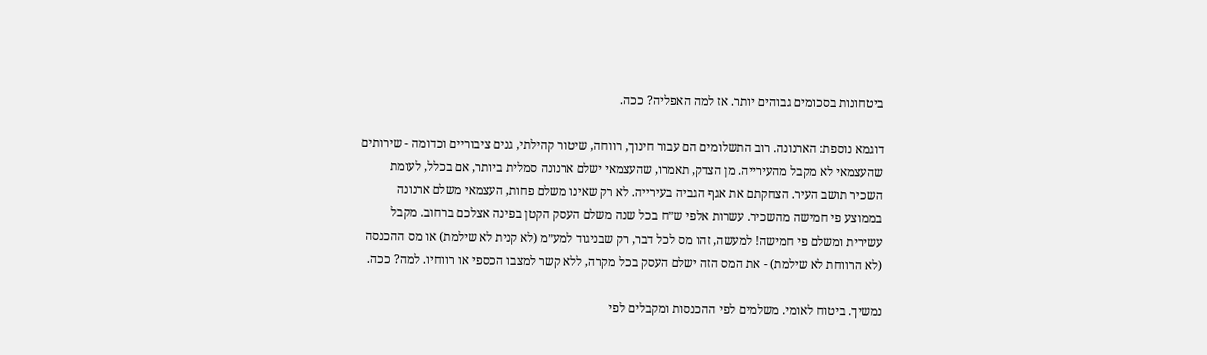ביטחונות בסכומים גבוהים יותר. אז למה האפליה? ככה.

דוגמא נוספת: הארנונה. רוב התשלומים הם עבור חינוך, רווחה, שיטור קהילתי, גנים ציבוריים וכדומה - שירותים שהעצמאי לא מקבל מהעירייה. מן הצדק, תאמרו, שהעצמאי ישלם ארנונה סמלית ביותר, אם בכלל, לעומת השכיר תושב העיר. הצחקתם את אגף הגביה בעירייה. לא רק שאינו משלם פחות, העצמאי משלם ארנונה בממוצע פי חמישה מהשכיר. עשרות אלפי ש״ח בכל שנה משלם העסק הקטן בפינה אצלכם ברחוב. מקבל עשירית ומשלם פי חמישה! למעשה, זהו מס לכל דבר, רק שבניגוד למע״מ (לא קנית לא שילמת) או מס ההכנסה (לא הרווחת לא שילמת) - את המס הזה ישלם העסק בכל מקרה, ללא קשר למצבו הכספי או רווחיו. למה? ככה.

נמשיך. ביטוח לאומי. משלמים לפי ההכנסות ומקבלים לפי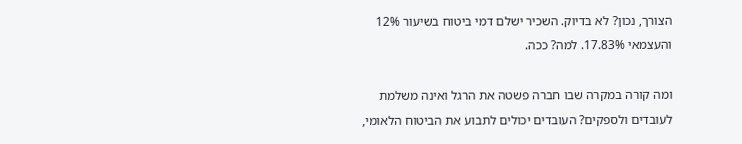הצורך, נכון? לא בדיוק. השכיר ישלם דמי ביטוח בשיעור 12% והעצמאי 17.83%. למה? ככה.

ומה קורה במקרה שבו חברה פשטה את הרגל ואינה משלמת לעובדים ולספקים? העובדים יכולים לתבוע את הביטוח הלאומי,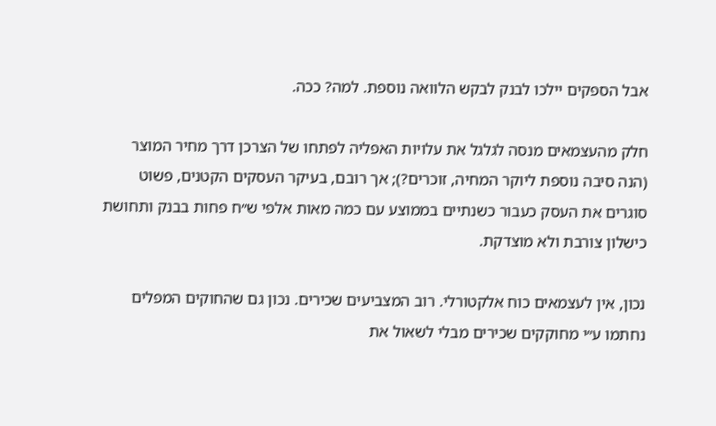אבל הספקים יילכו לבנק לבקש הלוואה נוספת. למה? ככה.

חלק מהעצמאים מנסה לגלגל את עלויות האפליה לפתחו של הצרכן דרך מחיר המוצר (הנה סיבה נוספת ליוקר המחיה, זוכרים?); אך רובם, בעיקר העסקים הקטנים, פשוט סוגרים את העסק כעבור כשנתיים בממוצע עם כמה מאות אלפי ש״ח פחות בבנק ותחושת כישלון צורבת ולא מוצדקת.

נכון, אין לעצמאים כוח אלקטורלי. רוב המצביעים שכירים. נכון גם שהחוקים המפלים נחתמו ע״י מחוקקים שכירים מבלי לשאול את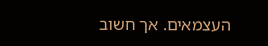העצמאים. אך חשוב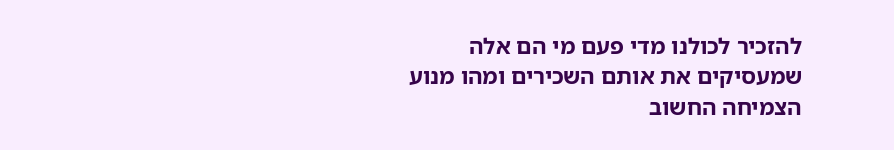להזכיר לכולנו מדי פעם מי הם אלה שמעסיקים את אותם השכירים ומהו מנוע הצמיחה החשוב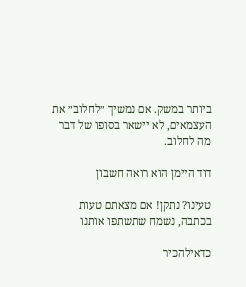ביותר במשק. אם נמשיך ״לחלוב״ את העצמאים, לא יישאר בסופו של דבר מה לחלוב.

דוד היימן הוא רואה חשבון

טעינו? נתקן! אם מצאתם טעות בכתבה, נשמח שתשתפו אותנו

כדאילהכיר